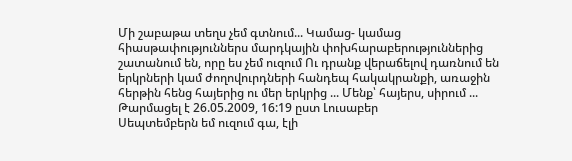Մի շաբաթա տեղս չեմ գտնում... Կամաց- կամաց հիասթափություններս մարդկային փոխհարաբերություններից շատանում են, որը ես չեմ ուզում Ու դրանք վերաճելով դառնում են երկրների կամ ժողովուրդների հանդեպ հակակրանքի, առաջին հերթին հենց հայերից ու մեր երկրից ... Մենք՝ հայերս, սիրում ...
Թարմացել է 26.05.2009, 16:19 ըստ Լուսաբեր
Սեպտեմբերն եմ ուզում գա, էլի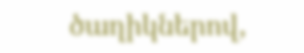ծաղիկներով,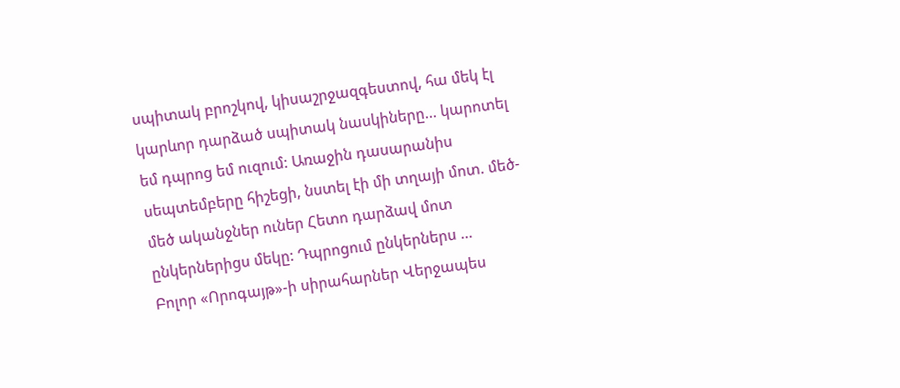սպիտակ բրոշկով, կիսաշրջազգեստով, հա մեկ էլ կարևոր դարձած սպիտակ նասկիները... կարոտել եմ դպրոց եմ ուզում: Առաջին դասարանիս սեպտեմբերը հիշեցի, նստել էի մի տղայի մոտ. մեծ-մեծ ականջներ ուներ Հետո դարձավ մոտ ընկերներիցս մեկը: Դպրոցում ընկերներս ...
Բոլոր «Որոգայթ»-ի սիրահարներ Վերջապես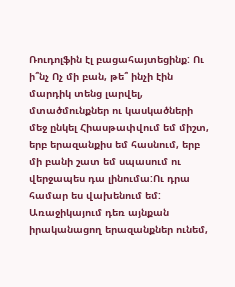Ռուդոլֆին էլ բացահայտեցինք: Ու ի՞նչ Ոչ մի բան, թե՞ ինչի էին մարդիկ տենց լարվել, մտածմունքներ ու կասկածների մեջ ընկել Հիասթափվում եմ միշտ, երբ երազանքիս եմ հասնում, երբ մի բանի շատ եմ սպասում ու վերջապես դա լինումա:Ու դրա համար ես վախենում եմ: Առաջիկայում դեռ այնքան իրականացող երազանքներ ունեմ,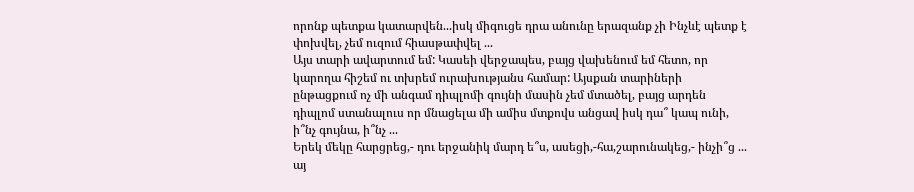որոնք պետքա կատարվեն...իսկ միգուցե դրա անունը երազանք չի Ինչևէ պետք է փոխվել, չեմ ուզում հիասթափվել ...
Այս տարի ավարտում եմ: Կասեի վերջապես, բայց վախենում եմ հետո, որ կարողա հիշեմ ու տխրեմ ուրախությանս համար: Այսքան տարիների ընթացքում ոչ մի անգամ դիպլոմի գույնի մասին չեմ մտածել, բայց արդեն դիպլոմ ստանալուս որ մնացելա մի ամիս մտքովս անցավ իսկ դա՞ կապ ունի, ի՞նչ գույնա, ի՞նչ ...
Երեկ մեկը հարցրեց,- դու երջանիկ մարդ ե՞ս, ասեցի,-հա,շարունակեց,- ինչի՞ց ... այ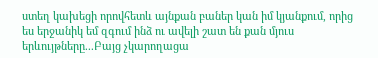ստեղ կախեցի որովհետև այնքան բաներ կան իմ կյանքում, որից ես երջանիկ եմ զգում ինձ ու ավելի շատ են քան մյուս երևույթները...Բայց չկարողացա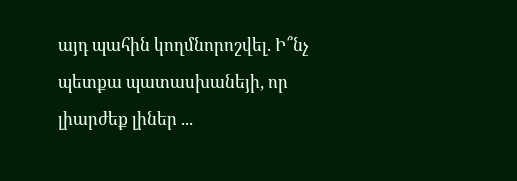այդ պահին կողմնորոշվել. Ի՞նչ պետքա պատասխանեյի, որ լիարժեք լիներ ...